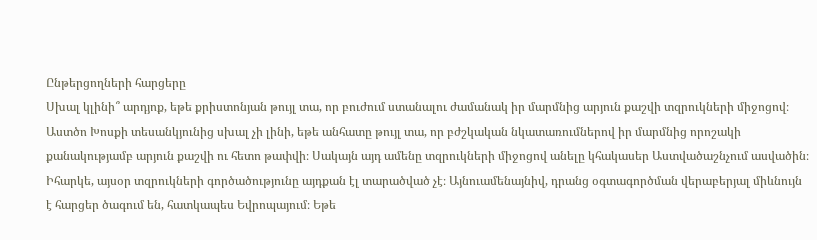Ընթերցողների հարցերը
Սխալ կլինի՞ արդյոք, եթե քրիստոնյան թույլ տա, որ բուժում ստանալու ժամանակ իր մարմնից արյուն քաշվի տզրուկների միջոցով։
Աստծո Խոսքի տեսանկյունից սխալ չի լինի, եթե անհատը թույլ տա, որ բժշկական նկատառումներով իր մարմնից որոշակի քանակությամբ արյուն քաշվի ու հետո թափվի։ Սակայն այդ ամենը տզրուկների միջոցով անելը կհակասեր Աստվածաշնչում ասվածին։ Իհարկե, այսօր տզրուկների գործածությունը այդքան էլ տարածված չէ։ Այնուամենայնիվ, դրանց օգտագործման վերաբերյալ միևնույն է հարցեր ծագում են, հատկապես Եվրոպայում։ Եթե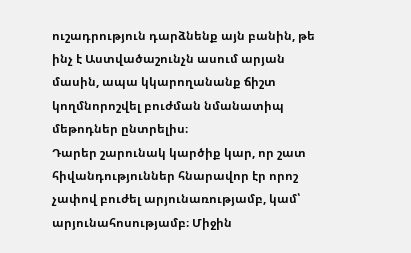ուշադրություն դարձնենք այն բանին, թե ինչ է Աստվածաշունչն ասում արյան մասին, ապա կկարողանանք ճիշտ կողմնորոշվել բուժման նմանատիպ մեթոդներ ընտրելիս։
Դարեր շարունակ կարծիք կար, որ շատ հիվանդություններ հնարավոր էր որոշ չափով բուժել արյունառությամբ, կամ՝ արյունահոսությամբ։ Միջին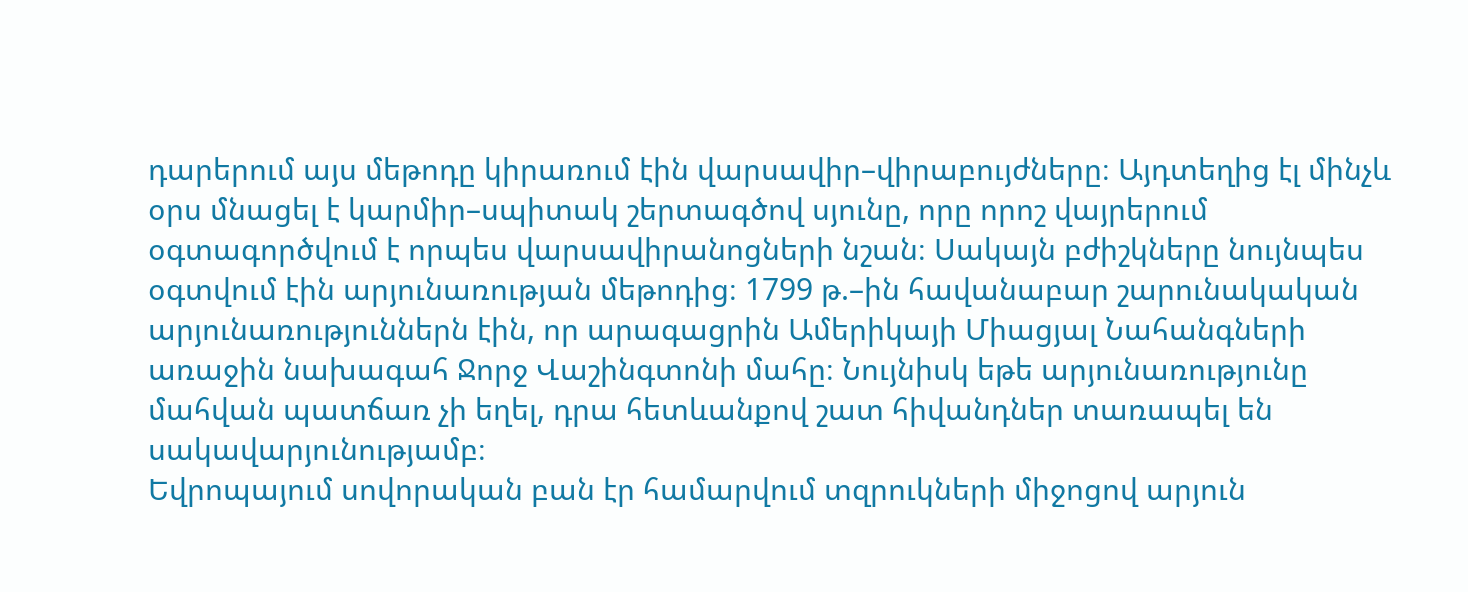դարերում այս մեթոդը կիրառում էին վարսավիր–վիրաբույժները։ Այդտեղից էլ մինչև օրս մնացել է կարմիր–սպիտակ շերտագծով սյունը, որը որոշ վայրերում օգտագործվում է որպես վարսավիրանոցների նշան։ Սակայն բժիշկները նույնպես օգտվում էին արյունառության մեթոդից։ 1799 թ.–ին հավանաբար շարունակական արյունառություններն էին, որ արագացրին Ամերիկայի Միացյալ Նահանգների առաջին նախագահ Ջորջ Վաշինգտոնի մահը։ Նույնիսկ եթե արյունառությունը մահվան պատճառ չի եղել, դրա հետևանքով շատ հիվանդներ տառապել են սակավարյունությամբ։
Եվրոպայում սովորական բան էր համարվում տզրուկների միջոցով արյուն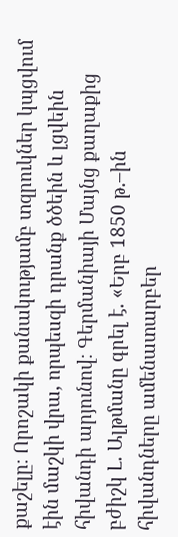քաշելը։ Որոշակի քանակությամբ տզրուկներ կպցվում էին մաշկի վրա, որպեսզի դրանք ծծեին և լցվեին հիվանդի արյունով։ Գերմանիայի Մայնց քաղաքից բժիշկ Լ. Ալթմանը գրել է. «Երբ 1850 թ.–ին հիվանդները ամենատարբեր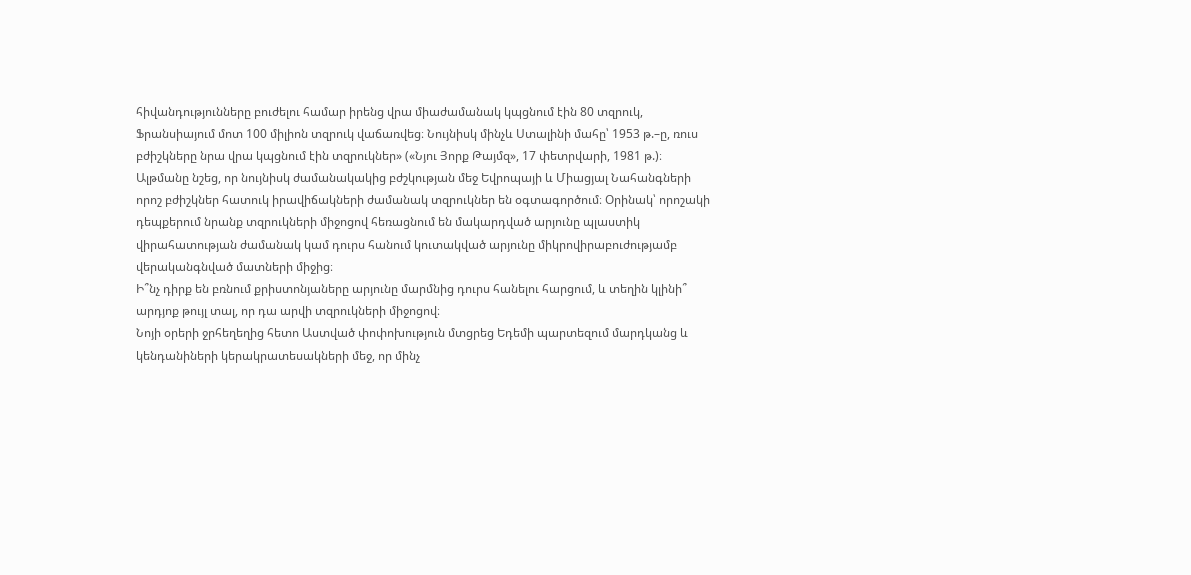հիվանդությունները բուժելու համար իրենց վրա միաժամանակ կպցնում էին 80 տզրուկ, Ֆրանսիայում մոտ 100 միլիոն տզրուկ վաճառվեց։ Նույնիսկ մինչև Ստալինի մահը՝ 1953 թ.–ը, ռուս բժիշկները նրա վրա կպցնում էին տզրուկներ» («Նյու Յորք Թայմզ», 17 փետրվարի, 1981 թ.)։
Ալթմանը նշեց, որ նույնիսկ ժամանակակից բժշկության մեջ Եվրոպայի և Միացյալ Նահանգների որոշ բժիշկներ հատուկ իրավիճակների ժամանակ տզրուկներ են օգտագործում։ Օրինակ՝ որոշակի դեպքերում նրանք տզրուկների միջոցով հեռացնում են մակարդված արյունը պլաստիկ վիրահատության ժամանակ կամ դուրս հանում կուտակված արյունը միկրովիրաբուժությամբ վերականգնված մատների միջից։
Ի՞նչ դիրք են բռնում քրիստոնյաները արյունը մարմնից դուրս հանելու հարցում, և տեղին կլինի՞ արդյոք թույլ տալ, որ դա արվի տզրուկների միջոցով։
Նոյի օրերի ջրհեղեղից հետո Աստված փոփոխություն մտցրեց Եդեմի պարտեզում մարդկանց և կենդանիների կերակրատեսակների մեջ, որ մինչ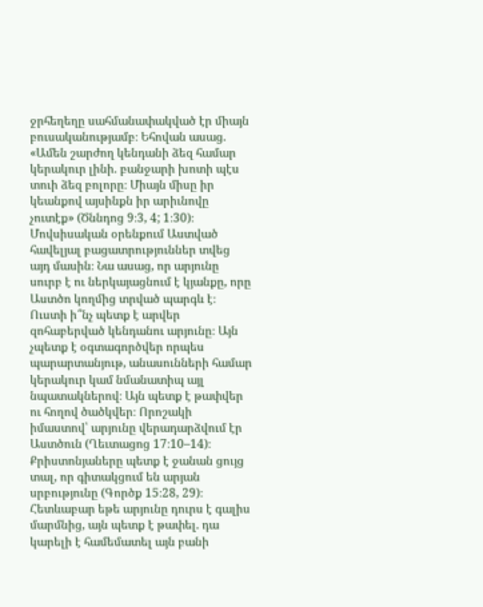ջրհեղեղը սահմանափակված էր միայն բուսականությամբ։ Եհովան ասաց. «Ամեն շարժող կենդանի ձեզ համար կերակուր լինի. բանջարի խոտի պէս տուի ձեզ բոլորը։ Միայն միսը իր կեանքով այսինքն իր արիւնովը չուտէք» (Ծննդոց 9։3, 4; 1։30)։ Մովսիսական օրենքում Աստված հավելյալ բացատրություններ տվեց այդ մասին։ Նա ասաց, որ արյունը սուրբ է ու ներկայացնում է կյանքը, որը Աստծո կողմից տրված պարգև է։ Ուստի ի՞նչ պետք է արվեր զոհաբերված կենդանու արյունը։ Այն չպետք է օգտագործվեր որպես պարարտանյութ, անասունների համար կերակուր կամ նմանատիպ այլ նպատակներով։ Այն պետք է թափվեր ու հողով ծածկվեր։ Որոշակի իմաստով՝ արյունը վերադարձվում էր Աստծուն (Ղեւտացոց 17։10–14)։
Քրիստոնյաները պետք է ջանան ցույց տալ, որ գիտակցում են արյան սրբությունը (Գործք 15։28, 29)։ Հետևաբար եթե արյունը դուրս է գալիս մարմնից, այն պետք է թափել. դա կարելի է համեմատել այն բանի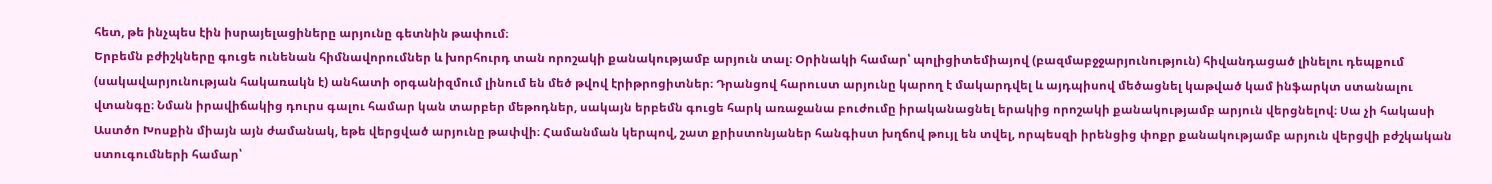հետ, թե ինչպես էին իսրայելացիները արյունը գետնին թափում։
Երբեմն բժիշկները գուցե ունենան հիմնավորումներ և խորհուրդ տան որոշակի քանակությամբ արյուն տալ։ Օրինակի համար՝ պոլիցիտեմիայով (բազմաբջջարյունություն) հիվանդացած լինելու դեպքում (սակավարյունության հակառակն է) անհատի օրգանիզմում լինում են մեծ թվով էրիթրոցիտներ։ Դրանցով հարուստ արյունը կարող է մակարդվել և այդպիսով մեծացնել կաթված կամ ինֆարկտ ստանալու վտանգը։ Նման իրավիճակից դուրս գալու համար կան տարբեր մեթոդներ, սակայն երբեմն գուցե հարկ առաջանա բուժումը իրականացնել երակից որոշակի քանակությամբ արյուն վերցնելով։ Սա չի հակասի Աստծո Խոսքին միայն այն ժամանակ, եթե վերցված արյունը թափվի։ Համանման կերպով, շատ քրիստոնյաներ հանգիստ խղճով թույլ են տվել, որպեսզի իրենցից փոքր քանակությամբ արյուն վերցվի բժշկական ստուգումների համար՝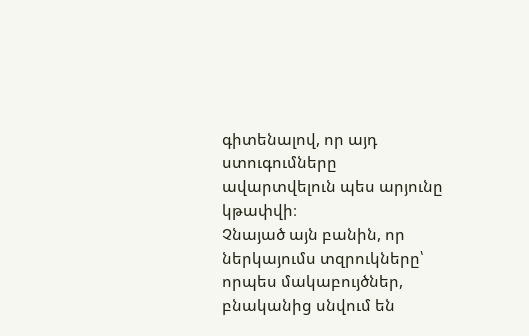գիտենալով, որ այդ ստուգումները ավարտվելուն պես արյունը կթափվի։
Չնայած այն բանին, որ ներկայումս տզրուկները՝ որպես մակաբույծներ, բնականից սնվում են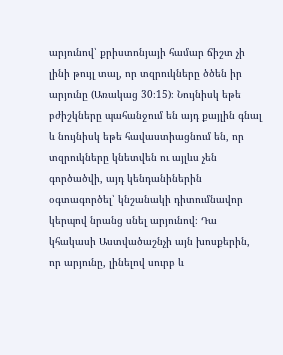արյունով՝ քրիստոնյայի համար ճիշտ չի լինի թույլ տալ, որ տզրուկները ծծեն իր արյունը (Առակաց 30։15)։ Նույնիսկ եթե բժիշկները պահանջում են այդ քայլին գնալ և նույնիսկ եթե հավաստիացնում են, որ տզրուկները կնետվեն ու այլևս չեն գործածվի, այդ կենդանիներին օգտագործել՝ կնշանակի դիտումնավոր կերպով նրանց սնել արյունով։ Դա կհակասի Աստվածաշնչի այն խոսքերին, որ արյունը, լինելով սուրբ և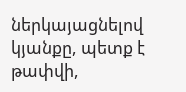ներկայացնելով կյանքը, պետք է թափվի,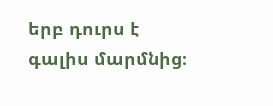երբ դուրս է գալիս մարմնից։